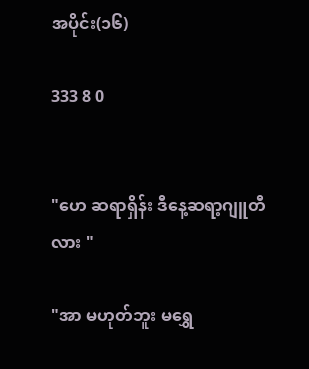အပိုင်း(၁၆)

333 8 0


"ဟေ ဆရာရှိန်း ဒီနေ့ဆရာ့ဂျူတီလား "

"အာ မဟုတ်ဘူး မရွှေ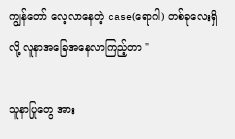ကျွန်တော် လေ့လာနေတဲ့ case(ရောဂါ) တစ်ခုလေးရှိလို့ လူနာအခြေအနေလာကြည့်တာ "

သူနာပြုတွေ အား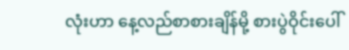လုံးဟာ နေ့လည်စာစားချိန်မို့ စားပွဲဝိုင်းပေါ်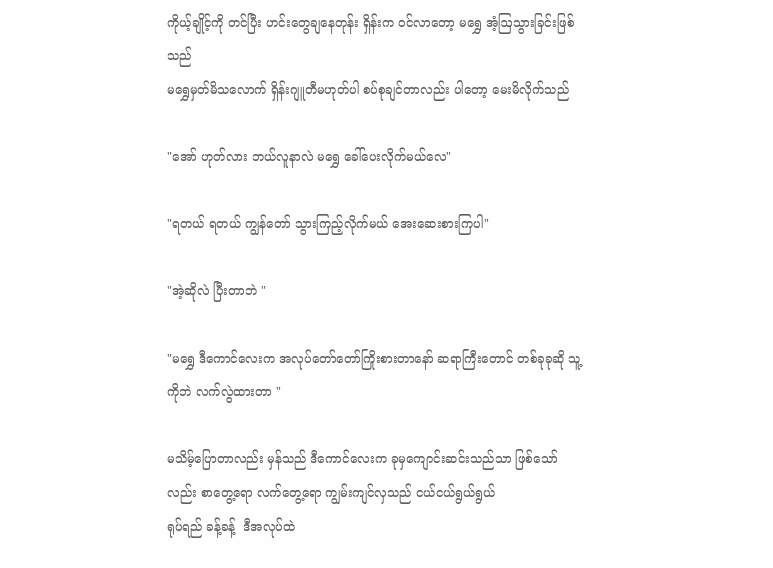ကိုယ့်ချိုင့်ကို တင်ပြီး ဟင်းတွေချနေတုန်း ရှိန်းက ဝင်လာတော့ မရွှေ အံ့ဩသွားခြင်းဖြစ်သည်
မရွှေမှတ်မိသလောက် ရှိန်းဂျူတီမဟုတ်ပါ စပ်စုချင်တာလည်း ပါတော့ မေးမိလိုက်သည်

"အော် ဟုတ်လား ဘယ်လူနာလဲ မရွှေ ခေါ်ပေးလိုက်မယ်လေ"

"ရတယ် ရတယ် ကျွန်တော် သွားကြည့်လိုက်မယ် အေးဆေးစားကြပါ"

"အဲ့ဆိုလဲ ပြီးတာဘဲ "

"မရွှေ ဒီကောင်လေးက အလုပ်တော်တော်ကြိုးစားတာနော် ဆရာကြီးတောင် တစ်ခုခုဆို သူ့ကိုဘဲ လက်လွဲထားတာ "

မသိမ့်ပြောတာလည်း မှန်သည် ဒီကောင်လေးက ခုမှကျောင်းဆင်းသည်သာ ဖြစ်သော်လည်း စာတွေ့ရော လက်တွေ့ရော ကျွမ်းကျင်လှသည် ငယ်ငယ်ရွယ်ရွယ်
ရုပ်ရည် ခန့်ခန့်  ဒီအလုပ်ထဲ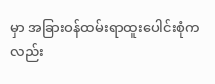မှာ အခြားဝန်ထမ်းရာထူးပေါင်းစုံကလည်း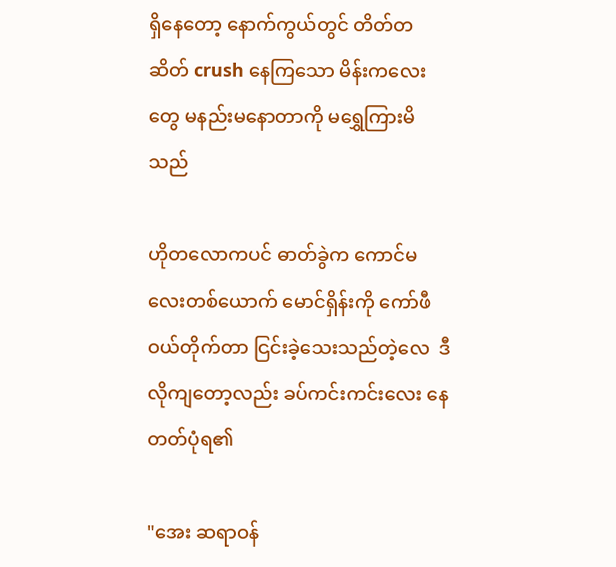ရှိနေတော့ နောက်ကွယ်တွင် တိတ်တဆိတ် crush နေကြသော မိန်းကလေးတွေ မနည်းမနောတာကို မရွှေကြားမိသည်

ဟိုတလောကပင် ဓာတ်ခွဲက ကောင်မလေးတစ်ယောက် မောင်ရှိန်းကို ကော်ဖီဝယ်တိုက်တာ ငြင်းခဲ့သေးသည်တဲ့လေ  ဒီလိုကျတော့လည်း ခပ်ကင်းကင်းလေး နေတတ်ပုံရ၏

"အေး ဆရာဝန်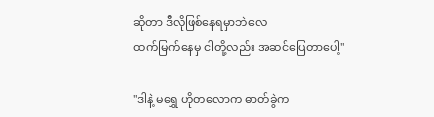ဆိုတာ ဒီလိုဖြစ်နေရမှာဘဲလေ
ထက်မြက်နေမှ ငါတို့လည်း အဆင်ပြေတာပေါ့"

"ဒါနဲ့ မရွှေ ဟိုတလောက ဓာတ်ခွဲက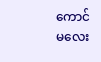ကောင်မလေး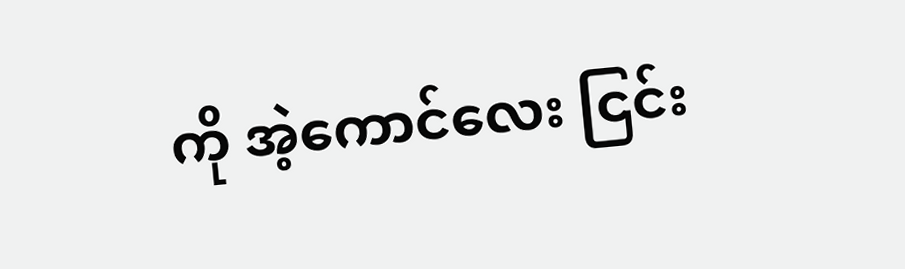ကို အဲ့ကောင်လေး ငြင်း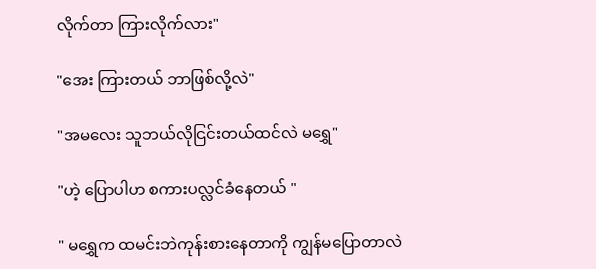လိုက်တာ ကြားလိုက်လား"

"အေး ကြားတယ် ဘာဖြစ်လို့လဲ"

"အမလေး သူဘယ်လိုငြင်းတယ်ထင်လဲ မရွှေ"

"ဟဲ့ ပြောပါဟ စကားပလ္လင်ခံနေတယ် "

" မရွှေက ထမင်းဘဲကုန်းစားနေတာကို ကျွန်မပြောတာလဲ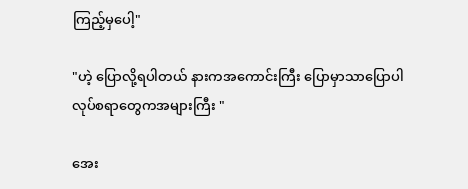ကြည့်မှပေါ့"

"ဟဲ့ ပြောလို့ရပါတယ် နားကအကောင်းကြီး ပြောမှာသာပြောပါ လုပ်စရာတွေကအများကြီး "

အေး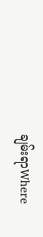ချမ်းရာWhere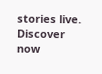stories live. Discover now